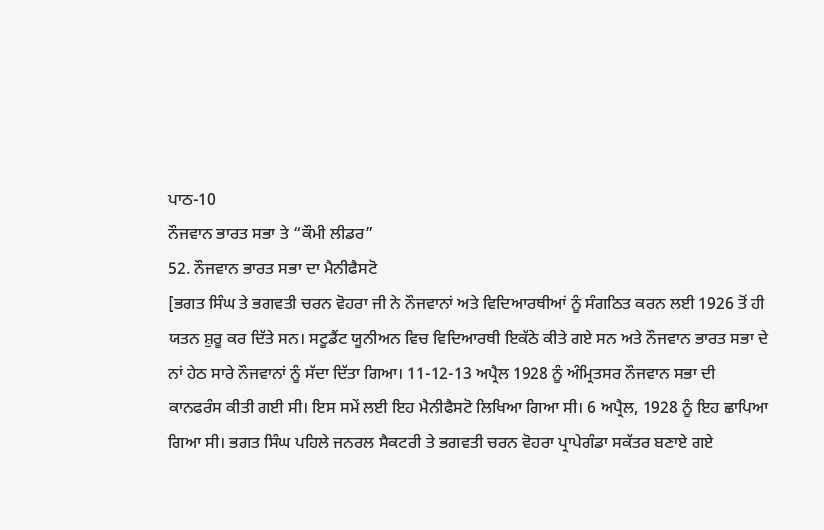ਪਾਠ-10
ਨੌਜਵਾਨ ਭਾਰਤ ਸਭਾ ਤੇ “ਕੌਮੀ ਲੀਡਰ”
52. ਨੌਜਵਾਨ ਭਾਰਤ ਸਭਾ ਦਾ ਮੈਨੀਫੈਸਟੋ
[ਭਗਤ ਸਿੰਘ ਤੇ ਭਗਵਤੀ ਚਰਨ ਵੋਹਰਾ ਜੀ ਨੇ ਨੌਜਵਾਨਾਂ ਅਤੇ ਵਿਦਿਆਰਥੀਆਂ ਨੂੰ ਸੰਗਠਿਤ ਕਰਨ ਲਈ 1926 ਤੋਂ ਹੀ ਯਤਨ ਸ਼ੁਰੂ ਕਰ ਦਿੱਤੇ ਸਨ। ਸਟੂਡੈਂਟ ਯੂਨੀਅਨ ਵਿਚ ਵਿਦਿਆਰਥੀ ਇਕੱਠੇ ਕੀਤੇ ਗਏ ਸਨ ਅਤੇ ਨੌਜਵਾਨ ਭਾਰਤ ਸਭਾ ਦੇ ਨਾਂ ਹੇਠ ਸਾਰੇ ਨੌਜਵਾਨਾਂ ਨੂੰ ਸੱਦਾ ਦਿੱਤਾ ਗਿਆ। 11-12-13 ਅਪ੍ਰੈਲ 1928 ਨੂੰ ਅੰਮ੍ਰਿਤਸਰ ਨੌਜਵਾਨ ਸਭਾ ਦੀ ਕਾਨਫਰੰਸ ਕੀਤੀ ਗਈ ਸੀ। ਇਸ ਸਮੇਂ ਲਈ ਇਹ ਮੈਨੀਫੈਸਟੋ ਲਿਖਿਆ ਗਿਆ ਸੀ। 6 ਅਪ੍ਰੈਲ, 1928 ਨੂੰ ਇਹ ਛਾਪਿਆ ਗਿਆ ਸੀ। ਭਗਤ ਸਿੰਘ ਪਹਿਲੇ ਜਨਰਲ ਸੈਕਟਰੀ ਤੇ ਭਗਵਤੀ ਚਰਨ ਵੋਹਰਾ ਪ੍ਰਾਪੇਗੰਡਾ ਸਕੱਤਰ ਬਣਾਏ ਗਏ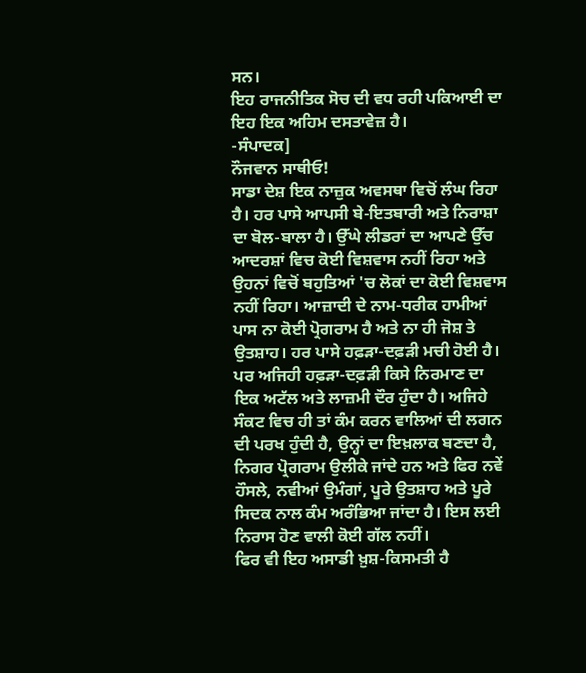ਸਨ।
ਇਹ ਰਾਜਨੀਤਿਕ ਸੋਚ ਦੀ ਵਧ ਰਹੀ ਪਕਿਆਈ ਦਾ ਇਹ ਇਕ ਅਹਿਮ ਦਸਤਾਵੇਜ਼ ਹੈ।
-ਸੰਪਾਦਕ]
ਨੌਜਵਾਨ ਸਾਥੀਓ!
ਸਾਡਾ ਦੇਸ਼ ਇਕ ਨਾਜ਼ੁਕ ਅਵਸਥਾ ਵਿਚੋਂ ਲੰਘ ਰਿਹਾ ਹੈ। ਹਰ ਪਾਸੇ ਆਪਸੀ ਬੇ-ਇਤਬਾਰੀ ਅਤੇ ਨਿਰਾਸ਼ਾ ਦਾ ਬੋਲ-ਬਾਲਾ ਹੈ। ਉੱਘੇ ਲੀਡਰਾਂ ਦਾ ਆਪਣੇ ਉੱਚ ਆਦਰਸ਼ਾਂ ਵਿਚ ਕੋਈ ਵਿਸ਼ਵਾਸ ਨਹੀਂ ਰਿਹਾ ਅਤੇ ਉਹਨਾਂ ਵਿਚੋਂ ਬਹੁਤਿਆਂ 'ਚ ਲੋਕਾਂ ਦਾ ਕੋਈ ਵਿਸ਼ਵਾਸ ਨਹੀਂ ਰਿਹਾ। ਆਜ਼ਾਦੀ ਦੇ ਨਾਮ-ਧਰੀਕ ਹਾਮੀਆਂ ਪਾਸ ਨਾ ਕੋਈ ਪ੍ਰੋਗਰਾਮ ਹੈ ਅਤੇ ਨਾ ਹੀ ਜੋਸ਼ ਤੇ ਉਤਸ਼ਾਹ। ਹਰ ਪਾਸੇ ਹਫ਼ੜਾ-ਦਫ਼ੜੀ ਮਚੀ ਹੋਈ ਹੈ। ਪਰ ਅਜਿਹੀ ਹਫ਼ੜਾ-ਦਫ਼ੜੀ ਕਿਸੇ ਨਿਰਮਾਣ ਦਾ ਇਕ ਅਟੱਲ ਅਤੇ ਲਾਜ਼ਮੀ ਦੌਰ ਹੁੰਦਾ ਹੈ। ਅਜਿਹੇ ਸੰਕਟ ਵਿਚ ਹੀ ਤਾਂ ਕੰਮ ਕਰਨ ਵਾਲਿਆਂ ਦੀ ਲਗਨ ਦੀ ਪਰਖ ਹੁੰਦੀ ਹੈ, ਉਨ੍ਹਾਂ ਦਾ ਇਖ਼ਲਾਕ ਬਣਦਾ ਹੈ, ਨਿਗਰ ਪ੍ਰੋਗਰਾਮ ਉਲੀਕੇ ਜਾਂਦੇ ਹਨ ਅਤੇ ਫਿਰ ਨਵੇਂ ਹੌਸਲੇ, ਨਵੀਆਂ ਉਮੰਗਾਂ, ਪੂਰੇ ਉਤਸ਼ਾਹ ਅਤੇ ਪੂਰੇ ਸਿਦਕ ਨਾਲ ਕੰਮ ਅਰੰਭਿਆ ਜਾਂਦਾ ਹੈ। ਇਸ ਲਈ ਨਿਰਾਸ ਹੋਣ ਵਾਲੀ ਕੋਈ ਗੱਲ ਨਹੀਂ।
ਫਿਰ ਵੀ ਇਹ ਅਸਾਡੀ ਖ਼ੁਸ਼-ਕਿਸਮਤੀ ਹੈ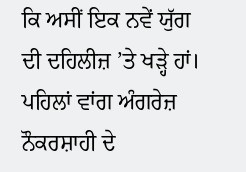ਕਿ ਅਸੀਂ ਇਕ ਨਵੇਂ ਯੁੱਗ ਦੀ ਦਹਿਲੀਜ਼ ’ਤੇ ਖੜ੍ਹੇ ਹਾਂ। ਪਹਿਲਾਂ ਵਾਂਗ ਅੰਗਰੇਜ਼ ਨੌਕਰਸ਼ਾਹੀ ਦੇ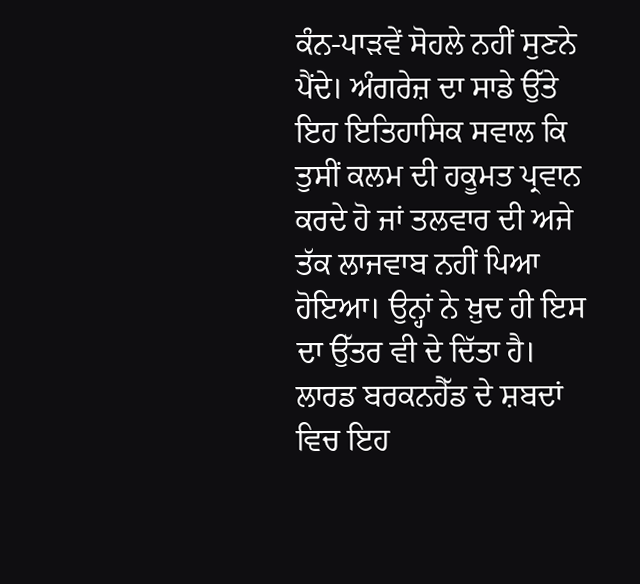ਕੰਨ-ਪਾੜਵੇਂ ਸੋਹਲੇ ਨਹੀਂ ਸੁਣਨੇ ਪੈਂਦੇ। ਅੰਗਰੇਜ਼ ਦਾ ਸਾਡੇ ਉੱਤੇ ਇਹ ਇਤਿਹਾਸਿਕ ਸਵਾਲ ਕਿ ਤੁਸੀਂ ਕਲਮ ਦੀ ਹਕੂਮਤ ਪ੍ਰਵਾਨ ਕਰਦੇ ਹੋ ਜਾਂ ਤਲਵਾਰ ਦੀ ਅਜੇ ਤੱਕ ਲਾਜਵਾਬ ਨਹੀਂ ਪਿਆ ਹੋਇਆ। ਉਨ੍ਹਾਂ ਨੇ ਖ਼ੁਦ ਹੀ ਇਸ ਦਾ ਉੱਤਰ ਵੀ ਦੇ ਦਿੱਤਾ ਹੈ। ਲਾਰਡ ਬਰਕਨਹੈੱਡ ਦੇ ਸ਼ਬਦਾਂ ਵਿਚ ਇਹ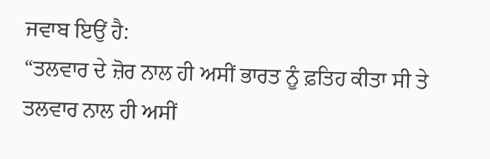ਜਵਾਬ ਇਉਂ ਹੈ:
“ਤਲਵਾਰ ਦੇ ਜ਼ੋਰ ਨਾਲ ਹੀ ਅਸੀਂ ਭਾਰਤ ਨੂੰ ਫ਼ਤਿਹ ਕੀਤਾ ਸੀ ਤੇ ਤਲਵਾਰ ਨਾਲ ਹੀ ਅਸੀਂ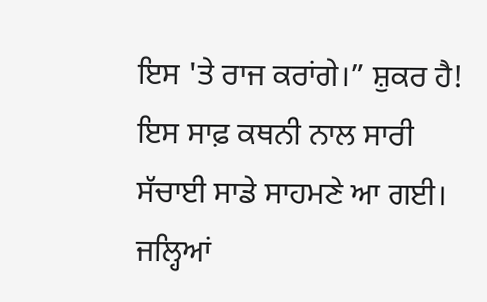ਇਸ 'ਤੇ ਰਾਜ ਕਰਾਂਗੇ।” ਸ਼ੁਕਰ ਹੈ! ਇਸ ਸਾਫ਼ ਕਥਨੀ ਨਾਲ ਸਾਰੀ ਸੱਚਾਈ ਸਾਡੇ ਸਾਹਮਣੇ ਆ ਗਈ। ਜਲ੍ਹਿਆਂ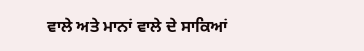ਵਾਲੇ ਅਤੇ ਮਾਨਾਂ ਵਾਲੇ ਦੇ ਸਾਕਿਆਂ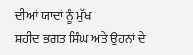ਦੀਆਂ ਯਾਦਾਂ ਨੂੰ ਮੁੱਖ
ਸ਼ਹੀਦ ਭਗਤ ਸਿੰਘ ਅਤੇ ਉਹਨਾਂ ਦੇ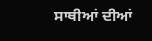ਸਾਥੀਆਂ ਦੀਆਂ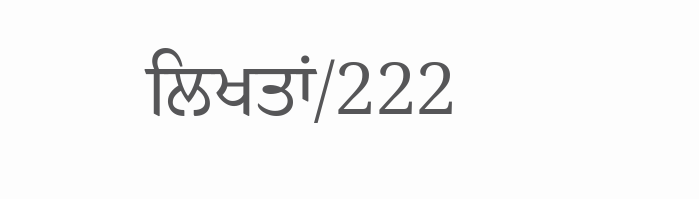ਲਿਖਤਾਂ/222